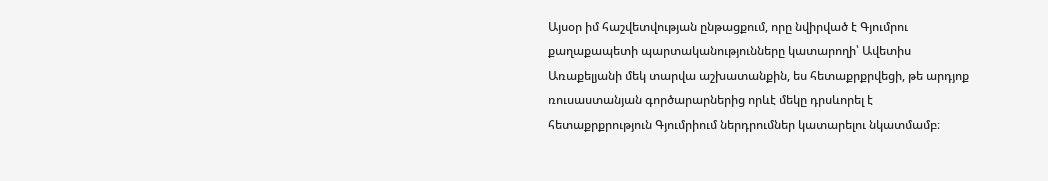Այսօր իմ հաշվետվության ընթացքում, որը նվիրված է Գյումրու քաղաքապետի պարտականությունները կատարողի՝ Ավետիս Առաքելյանի մեկ տարվա աշխատանքին, ես հետաքրքրվեցի, թե արդյոք ռուսաստանյան գործարարներից որևէ մեկը դրսևորել է հետաքրքրություն Գյումրիում ներդրումներ կատարելու նկատմամբ։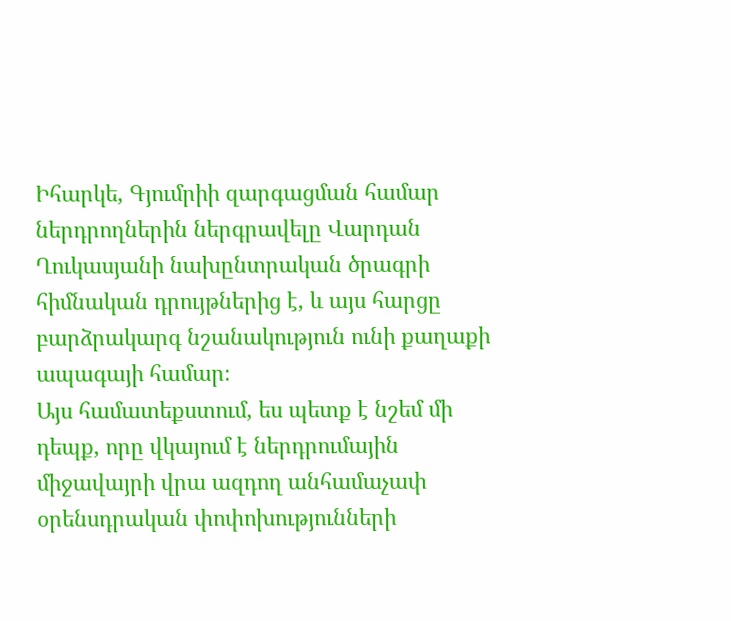Իհարկե, Գյումրիի զարգացման համար ներդրողներին ներգրավելը Վարդան Ղուկասյանի նախընտրական ծրագրի հիմնական դրույթներից է, և այս հարցը բարձրակարգ նշանակություն ունի քաղաքի ապագայի համար։
Այս համատեքստում, ես պետք է նշեմ մի դեպք, որը վկայում է ներդրումային միջավայրի վրա ազդող անհամաչափ օրենսդրական փոփոխությունների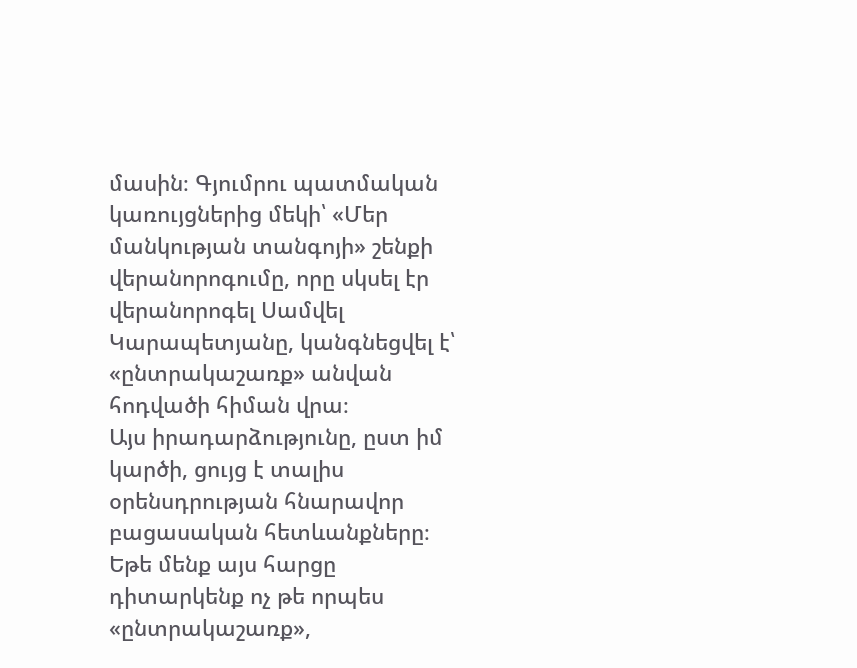մասին։ Գյումրու պատմական կառույցներից մեկի՝ «Մեր մանկության տանգոյի» շենքի վերանորոգումը, որը սկսել էր վերանորոգել Սամվել Կարապետյանը, կանգնեցվել է՝ «ընտրակաշառք» անվան հոդվածի հիման վրա։
Այս իրադարձությունը, ըստ իմ կարծի, ցույց է տալիս օրենսդրության հնարավոր բացասական հետևանքները։ Եթե մենք այս հարցը դիտարկենք ոչ թե որպես «ընտրակաշառք»,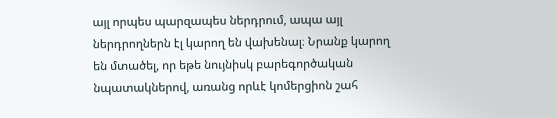այլ որպես պարզապես ներդրում, ապա այլ ներդրողներն էլ կարող են վախենալ։ Նրանք կարող են մտածել, որ եթե նույնիսկ բարեգործական նպատակներով, առանց որևէ կոմերցիոն շահ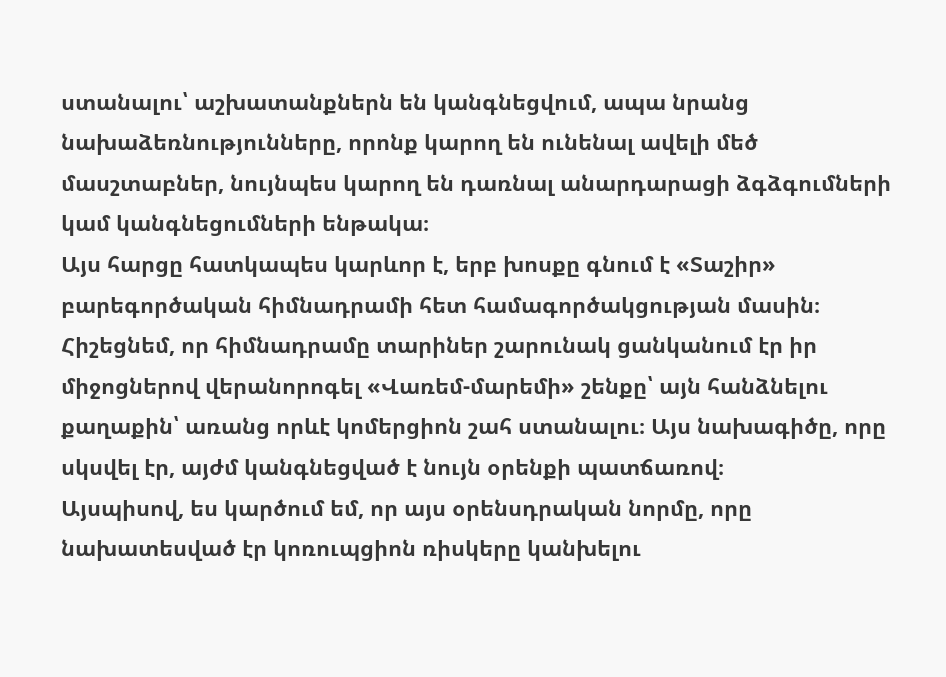ստանալու՝ աշխատանքներն են կանգնեցվում, ապա նրանց նախաձեռնությունները, որոնք կարող են ունենալ ավելի մեծ մասշտաբներ, նույնպես կարող են դառնալ անարդարացի ձգձգումների կամ կանգնեցումների ենթակա։
Այս հարցը հատկապես կարևոր է, երբ խոսքը գնում է «Տաշիր» բարեգործական հիմնադրամի հետ համագործակցության մասին։ Հիշեցնեմ, որ հիմնադրամը տարիներ շարունակ ցանկանում էր իր միջոցներով վերանորոգել «Վառեմ-մարեմի» շենքը՝ այն հանձնելու քաղաքին՝ առանց որևէ կոմերցիոն շահ ստանալու։ Այս նախագիծը, որը սկսվել էր, այժմ կանգնեցված է նույն օրենքի պատճառով։
Այսպիսով, ես կարծում եմ, որ այս օրենսդրական նորմը, որը նախատեսված էր կոռուպցիոն ռիսկերը կանխելու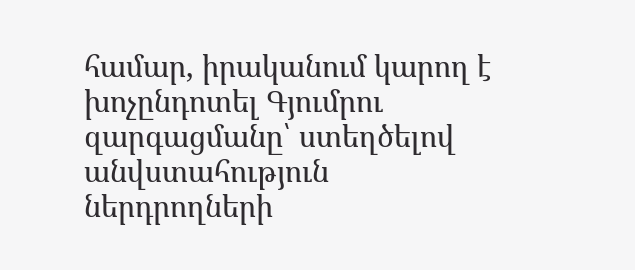համար, իրականում կարող է խոչընդոտել Գյումրու զարգացմանը՝ ստեղծելով անվստահություն ներդրողների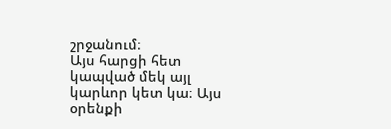շրջանում։
Այս հարցի հետ կապված մեկ այլ կարևոր կետ կա։ Այս օրենքի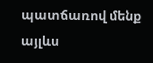պատճառով մենք այլևս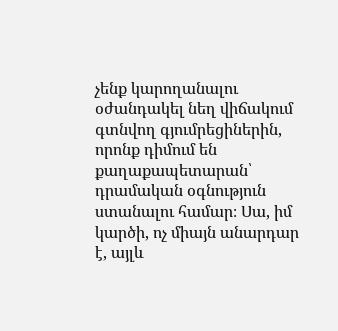չենք կարողանալու օժանդակել նեղ վիճակում գտնվող գյումրեցիներին, որոնք դիմում են քաղաքապետարան՝ դրամական օգնություն ստանալու համար։ Սա, իմ կարծի, ոչ միայն անարդար է, այլև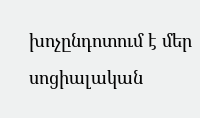խոչընդոտում է մեր սոցիալական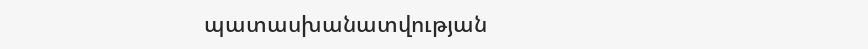պատասխանատվության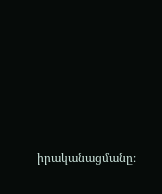իրականացմանը։